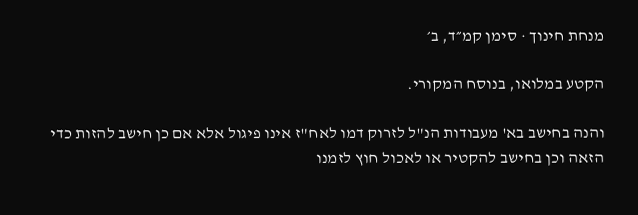מנחת חינוך · סימן קמ״ד, ב׳

הקטע במלואו, בנוסח המקורי.

והנה בחישב בא' מעבודות הנ"ל לזרוק דמו לאח"ז אינו פיגול אלא אם כן חישב להזות כדי הזאה וכן בחישב להקטיר או לאכול חוץ לזמנו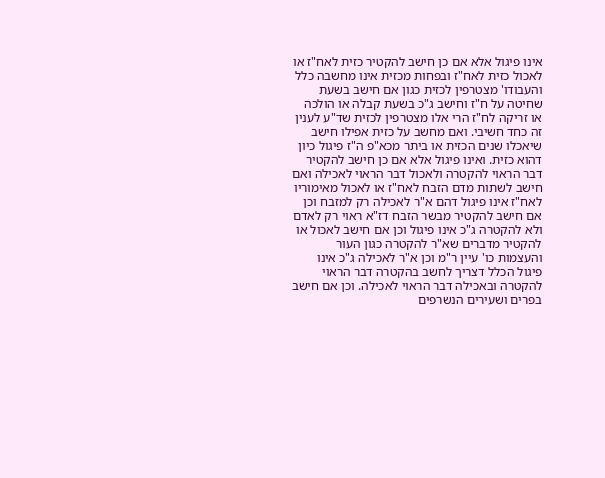אינו פיגול אלא אם כן חישב להקטיר כזית לאח"ז או לאכול כזית לאח"ז ובפחות מכזית אינו מחשבה כלל והעבודו' מצטרפין לכזית כגון אם חישב בשעת שחיטה על ח"ז וחישב ג"כ בשעת קבלה או הולכה או זריקה לח"ז הרי אלו מצטרפין לכזית שד"ע לענין זה כחד חשיבי. ואם מחשב על כזית אפילו חישב שיאכלו שנים הכזית או ביתר מכא"פ ה"ז פיגול כיון דהוא כזית. ואינו פיגול אלא אם כן חישב להקטיר דבר הראוי להקטרה ולאכול דבר הראוי לאכילה ואם חישב לשתות מדם הזבח לאח"ז או לאכול מאימוריו לאח"ז אינו פיגול דהם א"ר לאכילה רק למזבח וכן אם חישב להקטיר מבשר הזבח דז"א ראוי רק לאדם ולא להקטרה ג"כ אינו פיגול וכן אם חישב לאכול או להקטיר מדברים שא"ר להקטרה כגון העור והעצמות כו' עיין ר"מ וכן א"ר לאכילה ג"כ אינו פיגול הכלל דצריך לחשב בהקטרה דבר הראוי להקטרה ובאכילה דבר הראוי לאכילה. וכן אם חישב בפרים ושעירים הנשרפים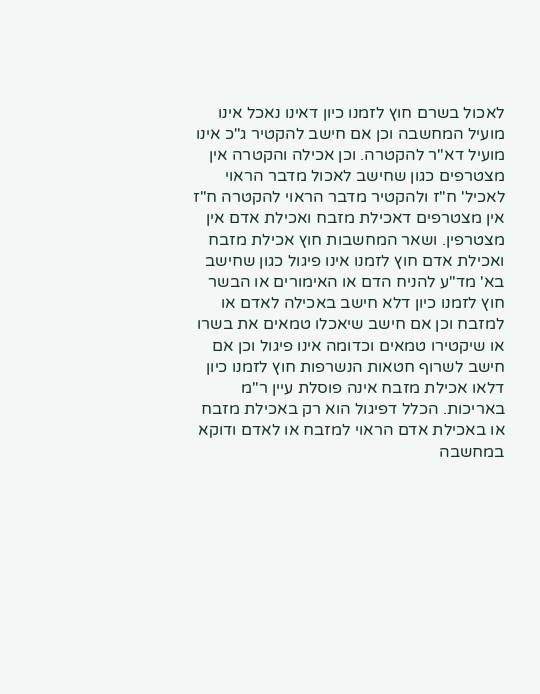לאכול בשרם חוץ לזמנו כיון דאינו נאכל אינו מועיל המחשבה וכן אם חישב להקטיר ג"כ אינו מועיל דא"ר להקטרה. וכן אכילה והקטרה אין מצטרפים כגון שחישב לאכול מדבר הראוי לאכיל' ח"ז ולהקטיר מדבר הראוי להקטרה ח"ז אין מצטרפים דאכילת מזבח ואכילת אדם אין מצטרפין. ושאר המחשבות חוץ אכילת מזבח ואכילת אדם חוץ לזמנו אינו פיגול כגון שחישב בא' מד"ע להניח הדם או האימורים או הבשר חוץ לזמנו כיון דלא חישב באכילה לאדם או למזבח וכן אם חישב שיאכלו טמאים את בשרו או שיקטירו טמאים וכדומה אינו פיגול וכן אם חישב לשרוף חטאות הנשרפות חוץ לזמנו כיון דלאו אכילת מזבח אינה פוסלת עיין ר"מ באריכות. הכלל דפיגול הוא רק באכילת מזבח או באכילת אדם הראוי למזבח או לאדם ודוקא במחשבה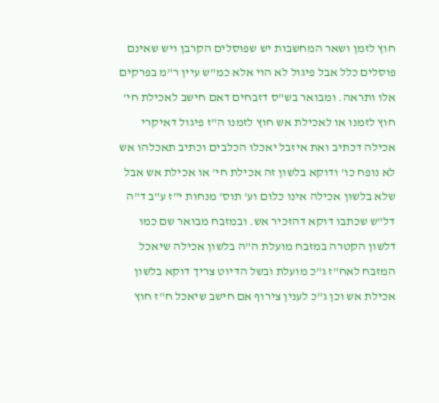חוץ לזמן ושאר המחשבות יש שפוסלים הקרבן ויש שאינם פוסלים כלל אבל פיגול לא הוי אלא כמ"ש עיין ר"מ בפרקים אלו ותראה. ומבואר בש"ס דזבחים דאם חישב לאכילת חי' חוץ לזמנו או לאכילת אש חוץ לזמנו ה"ז פיגול דאיקרי אכילה דכתיב ואת איזבל יאכלו הכלבים וכתיב תאכלהו אש לא נופח כו' ודוקא בלשון זה אכילת חי' או אכילת אש אבל שלא בלשון אכילה אינו כלום וע' תוס' מנחות י"ז ע"ב ד"ה דל"ש שכתבו דוקא דהזכיר אש. ובמזבח מבואר שם כמו דלשון הקטרה במזבח מועלת ה"ה בלשון אכילה שיאכל המזבח לאח"ז ג"כ מועלת ובשל הדיוט צריך דוקא בלשון אכילת אש וכן ג"כ לענין צירוף אם חישב שיאכל ח"ז חוץ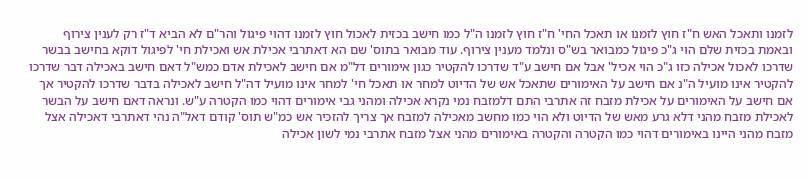לזמנו ותאכל האש ח"ז חוץ לזמנו או תאכל החי' ח"ז חוץ לזמנו ה"ל כמו חישב בכזית לאכול חוץ לזמנו דהוי פיגול והר"ם לא הביא ד"ז רק לענין צירוף ובאמת בכזית שלם הוי ג"כ פיגול כמבואר בש"ס ונלמד מענין צירוף. עוד מבואר בתוס' שם הא דאתרבי אכילת אש ואכילת חי' לפיגול דוקא בחישב בבשר שדרכו לאכול אכילה כזו ג"כ הוי אכיל' אבל אם חישב ע"ד שדרכו להקטיר כגון אימורים דל"מ אם חישב לאכילת אדם כמש"ל דאם חישב באכילה דבר שדרכו להקטיר אינו מועיל ה"נ אם חישב על האימורים שתאכל אש של הדיוט למחר או תאכל חי' למחר אינו מועיל דה"ל חישב לאכילה בדבר שדרכו להקטיר אך אם חישב על האימורים על אכילת מזבח זה אתרבי התם דלמזבח נמי נקרא אכילה ומהני גבי אימורים דהוי כמו הקטרה ע"ש. ונראה דאם חישב על הבשר לאכילת מזבח מהני דלא גרע מאש של הדיוט ולא הוי כמו מחשב מאכילה למזבח אך צריך להזכיר אש כמ"ש תוס' קודם דאל"ה נהי דאתרבי דאכילה אצל מזבח מהני היינו באימורים דהוי כמו הקטרה והקטרה באימורים מהני אצל מזבח אתרבי נמי לשון אכילה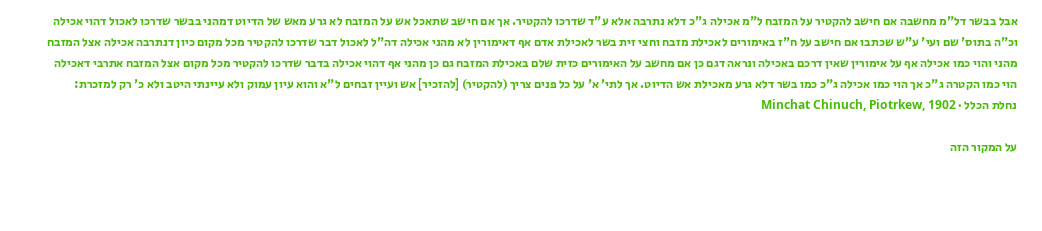אבל בבשר דל"מ מחשבה אם חישב להקטיר על המזבח ל"מ אכילה ג"כ דלא נתרבה אלא ע"ד שדרכו להקטיר. אך אם חישב שתאכל אש על המזבח לא גרע מאש של הדיוט דמהני בבשר שדרכו לאכול דהוי אכילה וכ"ה בתוס' שם ועי' ע"ש שכתבו אם חישב על ח"ז באימורים לאכילת מזבח וחצי זית בשר לאכילת אדם אף דאימורין לא מהני אכילה דה"ל לאכול דבר שדרכו להקטיר מכל מקום כיון דנתרבה אכילה אצל המזבח מהני והוי כמו אכילה אף על אימורין שאין דרכם באכילה ונראה דגם כן אם מחשב על האימורים כזית שלם באכילת המזבח גם כן מהני אף דהוי אכילה בדבר שדרכו להקטיר מכל מקום אצל המזבח אתרבי דאכילה הוי כמו הקטרה ג"כ אך הוי כמו אכילה ג"כ כמו בשר דלא גרע מאכילת אש הדיוט. אך לתי' א' על כל פנים צריך (להקטיר) [להזכיר] אש ועיין זבחים ל"א והוא עיון עמוק ולא עיינתי היטב ולא כ' רק למזכרת:
נחלת הכלל · Minchat Chinuch, Piotrkew, 1902

על המקור הזה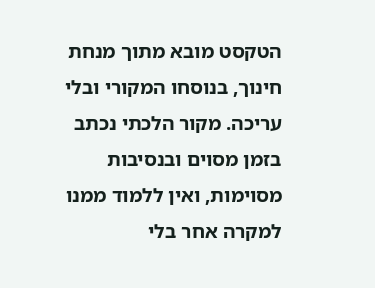הטקסט מובא מתוך מנחת חינוך, בנוסחו המקורי ובלי עריכה. מקור הלכתי נכתב בזמן מסוים ובנסיבות מסוימות, ואין ללמוד ממנו למקרה אחר בלי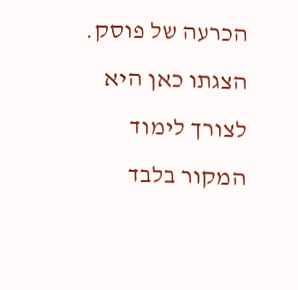הכרעה של פוסק. הצגתו כאן היא לצורך לימוד המקור בלבד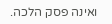ואינה פסק הלכה.